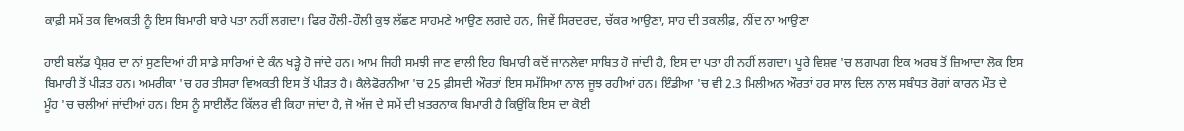ਕਾਫ਼ੀ ਸਮੇਂ ਤਕ ਵਿਅਕਤੀ ਨੂੰ ਇਸ ਬਿਮਾਰੀ ਬਾਰੇ ਪਤਾ ਨਹੀਂ ਲਗਦਾ। ਫਿਰ ਹੌਲੀ-ਹੌਲੀ ਕੁਝ ਲੱਛਣ ਸਾਹਮਣੇ ਆਉਣ ਲਗਦੇ ਹਨ, ਜਿਵੇਂ ਸਿਰਦਰਦ, ਚੱਕਰ ਆਉਣਾ, ਸਾਹ ਦੀ ਤਕਲੀਫ਼, ਨੀਂਦ ਨਾ ਆਉਣਾ

ਹਾਈ ਬਲੱਡ ਪ੍ਰੈਸ਼ਰ ਦਾ ਨਾਂ ਸੁਣਦਿਆਂ ਹੀ ਸਾਡੇ ਸਾਰਿਆਂ ਦੇ ਕੰਨ ਖੜ੍ਹੇ ਹੋ ਜਾਂਦੇ ਹਨ। ਆਮ ਜਿਹੀ ਸਮਝੀ ਜਾਣ ਵਾਲੀ ਇਹ ਬਿਮਾਰੀ ਕਦੋਂ ਜਾਨਲੇਵਾ ਸਾਬਿਤ ਹੋ ਜਾਂਦੀ ਹੈ, ਇਸ ਦਾ ਪਤਾ ਹੀ ਨਹੀਂ ਲਗਦਾ। ਪੂਰੇ ਵਿਸ਼ਵ 'ਚ ਲਗਪਗ ਇਕ ਅਰਬ ਤੋਂ ਜ਼ਿਆਦਾ ਲੋਕ ਇਸ ਬਿਮਾਰੀ ਤੋਂ ਪੀੜਤ ਹਨ। ਅਮਰੀਕਾ 'ਚ ਹਰ ਤੀਸਰਾ ਵਿਅਕਤੀ ਇਸ ਤੋਂ ਪੀੜਤ ਹੈ। ਕੈਲੇਫੋਰਨੀਆ 'ਚ 25 ਫ਼ੀਸਦੀ ਔਰਤਾਂ ਇਸ ਸਮੱਸਿਆ ਨਾਲ ਜੂਝ ਰਹੀਆਂ ਹਨ। ਇੰਡੀਆ 'ਚ ਵੀ 2.3 ਮਿਲੀਅਨ ਔਰਤਾਂ ਹਰ ਸਾਲ ਦਿਲ ਨਾਲ ਸਬੰਧਤ ਰੋਗਾਂ ਕਾਰਨ ਮੌਤ ਦੇ ਮੂੰਹ 'ਚ ਚਲੀਆਂ ਜਾਂਦੀਆਂ ਹਨ। ਇਸ ਨੂੰ ਸਾਈਲੈਂਟ ਕਿੱਲਰ ਵੀ ਕਿਹਾ ਜਾਂਦਾ ਹੈ, ਜੋ ਅੱਜ ਦੇ ਸਮੇਂ ਦੀ ਖ਼ਤਰਨਾਕ ਬਿਮਾਰੀ ਹੈ ਕਿਉਂਕਿ ਇਸ ਦਾ ਕੋਈ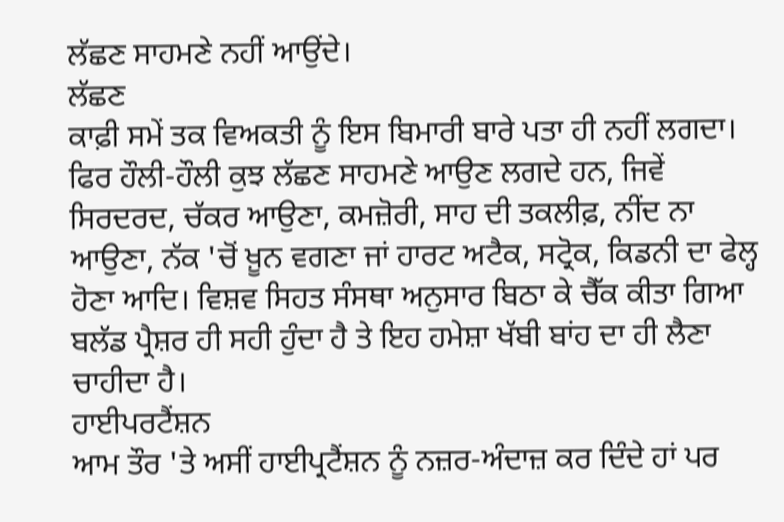ਲੱਛਣ ਸਾਹਮਣੇ ਨਹੀਂ ਆਉਂਦੇ।
ਲੱਛਣ
ਕਾਫ਼ੀ ਸਮੇਂ ਤਕ ਵਿਅਕਤੀ ਨੂੰ ਇਸ ਬਿਮਾਰੀ ਬਾਰੇ ਪਤਾ ਹੀ ਨਹੀਂ ਲਗਦਾ। ਫਿਰ ਹੌਲੀ-ਹੌਲੀ ਕੁਝ ਲੱਛਣ ਸਾਹਮਣੇ ਆਉਣ ਲਗਦੇ ਹਨ, ਜਿਵੇਂ ਸਿਰਦਰਦ, ਚੱਕਰ ਆਉਣਾ, ਕਮਜ਼ੋਰੀ, ਸਾਹ ਦੀ ਤਕਲੀਫ਼, ਨੀਂਦ ਨਾ ਆਉਣਾ, ਨੱਕ 'ਚੋਂ ਖ਼ੂਨ ਵਗਣਾ ਜਾਂ ਹਾਰਟ ਅਟੈਕ, ਸਟ੍ਰੋਕ, ਕਿਡਨੀ ਦਾ ਫੇਲ੍ਹ ਹੋਣਾ ਆਦਿ। ਵਿਸ਼ਵ ਸਿਹਤ ਸੰਸਥਾ ਅਨੁਸਾਰ ਬਿਠਾ ਕੇ ਚੈੱਕ ਕੀਤਾ ਗਿਆ ਬਲੱਡ ਪ੍ਰੈਸ਼ਰ ਹੀ ਸਹੀ ਹੁੰਦਾ ਹੈ ਤੇ ਇਹ ਹਮੇਸ਼ਾ ਖੱਬੀ ਬਾਂਹ ਦਾ ਹੀ ਲੈਣਾ ਚਾਹੀਦਾ ਹੈ।
ਹਾਈਪਰਟੈਂਸ਼ਨ
ਆਮ ਤੌਰ 'ਤੇ ਅਸੀਂ ਹਾਈਪ੍ਰਟੈਂਸ਼ਨ ਨੂੰ ਨਜ਼ਰ-ਅੰਦਾਜ਼ ਕਰ ਦਿੰਦੇ ਹਾਂ ਪਰ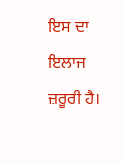ਇਸ ਦਾ ਇਲਾਜ ਜ਼ਰੂਰੀ ਹੈ।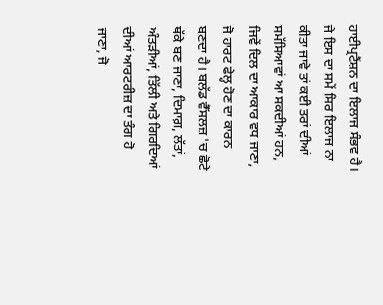ਹਾਈਪ੍ਰਟੈਂਸ਼ਨ ਦਾ ਇਲਾਜ ਸੰਭਵ ਹੈ। ਜੇ ਇਸ ਦਾ ਸਮੇਂ ਸਿਰ ਇਲਾਜ ਨਾ ਕੀਤਾ ਜਾਵੇ ਤਾਂ ਕਈ ਤਰਾਂ ਦੀਆਂ ਸਮੱਸਿਆਵਾਂ ਆ ਸਕਦੀਆਂ ਹਨ, ਜਿਵੇਂ ਦਿਲ ਦਾ ਆਕਾਰ ਵਧ ਜਾਣਾ, ਜੋ ਹਾਰਟ ਫੇਲ੍ਹ ਹੋਣ ਦਾ ਕਾਰਨ ਬਣਦਾ ਹੈ। ਬਲੱਡ ਵੈੱਸਲਜ਼ 'ਚ ਛੋਟੇ ਥੱਕੇ ਬਣ ਜਾਣਾ, ਦਿਮਾਗ਼, ਲੱਤਾਂ, ਅੰਤੜੀਆਂ, ਤਿੱਲੀ ਅਤੇ ਗਿਰਦਿਆਂ ਦੀਆਂ ਆਰਟਰੀਜ਼ ਦਾ ਤੰਗ ਹੋ ਜਾਣਾ, ਜੋ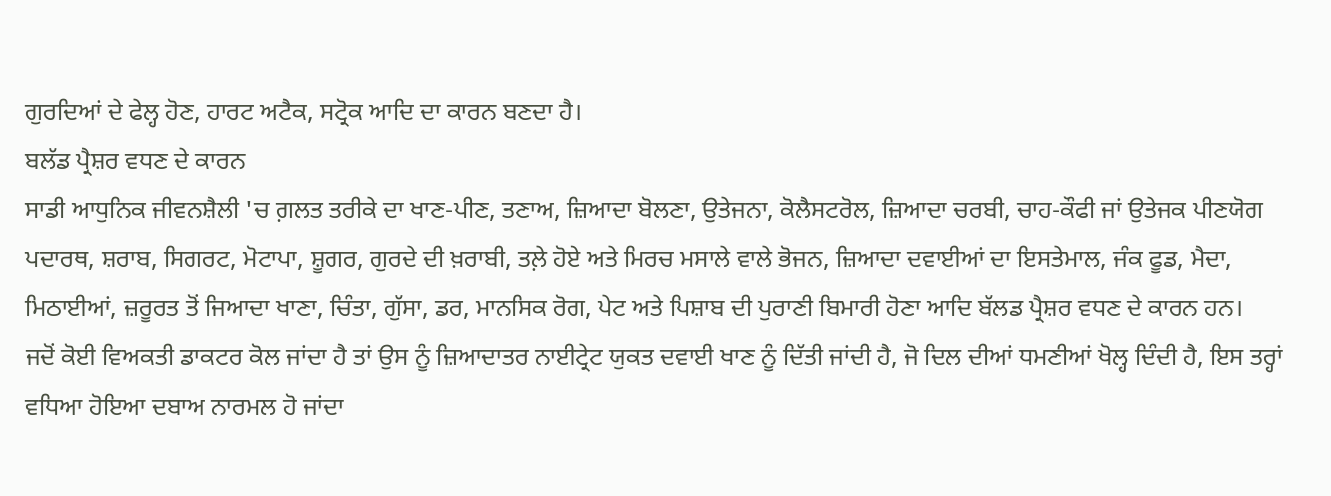ਗੁਰਦਿਆਂ ਦੇ ਫੇਲ੍ਹ ਹੋਣ, ਹਾਰਟ ਅਟੈਕ, ਸਟ੍ਰੋਕ ਆਦਿ ਦਾ ਕਾਰਨ ਬਣਦਾ ਹੈ।
ਬਲੱਡ ਪ੍ਰੈਸ਼ਰ ਵਧਣ ਦੇ ਕਾਰਨ
ਸਾਡੀ ਆਧੁਨਿਕ ਜੀਵਨਸ਼ੈਲੀ 'ਚ ਗ਼ਲਤ ਤਰੀਕੇ ਦਾ ਖਾਣ-ਪੀਣ, ਤਣਾਅ, ਜ਼ਿਆਦਾ ਬੋਲਣਾ, ਉਤੇਜਨਾ, ਕੋਲੈਸਟਰੋਲ, ਜ਼ਿਆਦਾ ਚਰਬੀ, ਚਾਹ-ਕੌਫੀ ਜਾਂ ਉਤੇਜਕ ਪੀਣਯੋਗ ਪਦਾਰਥ, ਸ਼ਰਾਬ, ਸਿਗਰਟ, ਮੋਟਾਪਾ, ਸ਼ੂਗਰ, ਗੁਰਦੇ ਦੀ ਖ਼ਰਾਬੀ, ਤਲ਼ੇ ਹੋਏ ਅਤੇ ਮਿਰਚ ਮਸਾਲੇ ਵਾਲੇ ਭੋਜਨ, ਜ਼ਿਆਦਾ ਦਵਾਈਆਂ ਦਾ ਇਸਤੇਮਾਲ, ਜੰਕ ਫੂਡ, ਮੈਦਾ, ਮਿਠਾਈਆਂ, ਜ਼ਰੂਰਤ ਤੋਂ ਜਿਆਦਾ ਖਾਣਾ, ਚਿੰਤਾ, ਗੁੱਸਾ, ਡਰ, ਮਾਨਸਿਕ ਰੋਗ, ਪੇਟ ਅਤੇ ਪਿਸ਼ਾਬ ਦੀ ਪੁਰਾਣੀ ਬਿਮਾਰੀ ਹੋਣਾ ਆਦਿ ਬੱਲਡ ਪ੍ਰੈਸ਼ਰ ਵਧਣ ਦੇ ਕਾਰਨ ਹਨ।
ਜਦੋਂ ਕੋਈ ਵਿਅਕਤੀ ਡਾਕਟਰ ਕੋਲ ਜਾਂਦਾ ਹੈ ਤਾਂ ਉਸ ਨੂੰ ਜ਼ਿਆਦਾਤਰ ਨਾਈਟ੍ਰੇਟ ਯੁਕਤ ਦਵਾਈ ਖਾਣ ਨੂੰ ਦਿੱਤੀ ਜਾਂਦੀ ਹੈ, ਜੋ ਦਿਲ ਦੀਆਂ ਧਮਣੀਆਂ ਖੋਲ੍ਹ ਦਿੰਦੀ ਹੈ, ਇਸ ਤਰ੍ਹਾਂ ਵਧਿਆ ਹੋਇਆ ਦਬਾਅ ਨਾਰਮਲ ਹੋ ਜਾਂਦਾ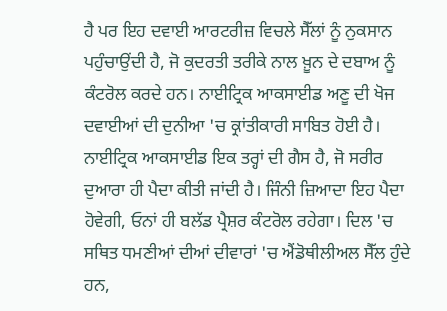ਹੈ ਪਰ ਇਹ ਦਵਾਈ ਆਰਟਰੀਜ਼ ਵਿਚਲੇ ਸੈੱਲਾਂ ਨੂੰ ਨੁਕਸਾਨ ਪਹੁੰਚਾਉਂਦੀ ਹੈ, ਜੋ ਕੁਦਰਤੀ ਤਰੀਕੇ ਨਾਲ ਖ਼ੂਨ ਦੇ ਦਬਾਅ ਨੂੰ ਕੰਟਰੋਲ ਕਰਦੇ ਹਨ। ਨਾਈਟ੍ਰਿਕ ਆਕਸਾਈਡ ਅਣੂ ਦੀ ਖੋਜ ਦਵਾਈਆਂ ਦੀ ਦੁਨੀਆ 'ਚ ਕ੍ਰਾਂਤੀਕਾਰੀ ਸਾਬਿਤ ਹੋਈ ਹੈ। ਨਾਈਟ੍ਰਿਕ ਆਕਸਾਈਡ ਇਕ ਤਰ੍ਹਾਂ ਦੀ ਗੈਸ ਹੈ, ਜੋ ਸਰੀਰ ਦੁਆਰਾ ਹੀ ਪੈਦਾ ਕੀਤੀ ਜਾਂਦੀ ਹੈ। ਜਿੰਨੀ ਜ਼ਿਆਦਾ ਇਹ ਪੈਦਾ ਹੋਵੇਗੀ, ਓਨਾਂ ਹੀ ਬਲੱਡ ਪ੍ਰੈਸ਼ਰ ਕੰਟਰੋਲ ਰਹੇਗਾ। ਦਿਲ 'ਚ ਸਥਿਤ ਧਮਣੀਆਂ ਦੀਆਂ ਦੀਵਾਰਾਂ 'ਚ ਐਂਡੋਥੀਲੀਅਲ ਸੈੱਲ ਹੁੰਦੇ ਹਨ,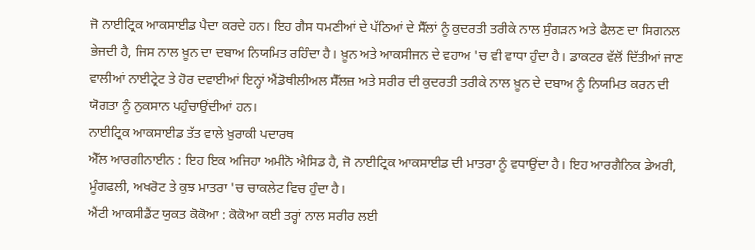ਜੋ ਨਾਈਟ੍ਰਿਕ ਆਕਸਾਈਡ ਪੈਦਾ ਕਰਦੇ ਹਨ। ਇਹ ਗੈਸ ਧਮਣੀਆਂ ਦੇ ਪੱਠਿਆਂ ਦੇ ਸੈੱਲਾਂ ਨੂੰ ਕੁਦਰਤੀ ਤਰੀਕੇ ਨਾਲ ਸੁੰਗੜਨ ਅਤੇ ਫੈਲਣ ਦਾ ਸਿਗਨਲ ਭੇਜਦੀ ਹੈ, ਜਿਸ ਨਾਲ ਖ਼ੂਨ ਦਾ ਦਬਾਅ ਨਿਯਮਿਤ ਰਹਿੰਦਾ ਹੈ। ਖ਼ੂਨ ਅਤੇ ਆਕਸੀਜਨ ਦੇ ਵਹਾਅ 'ਚ ਵੀ ਵਾਧਾ ਹੁੰਦਾ ਹੈ। ਡਾਕਟਰ ਵੱਲੋਂ ਦਿੱਤੀਆਂ ਜਾਣ ਵਾਲੀਆਂ ਨਾਈਟ੍ਰੇਟ ਤੇ ਹੋਰ ਦਵਾਈਆਂ ਇਨ੍ਹਾਂ ਐਂਡੋਥੀਲੀਅਲ ਸੈੱਲਜ਼ ਅਤੇ ਸਰੀਰ ਦੀ ਕੁਦਰਤੀ ਤਰੀਕੇ ਨਾਲ ਖ਼ੂਨ ਦੇ ਦਬਾਅ ਨੂੰ ਨਿਯਮਿਤ ਕਰਨ ਦੀ ਯੋਗਤਾ ਨੂੰ ਨੁਕਸਾਨ ਪਹੁੰਚਾਉਂਦੀਆਂ ਹਨ।
ਨਾਈਟ੍ਰਿਕ ਆਕਸਾਈਡ ਤੱਤ ਵਾਲੇ ਖ਼ੁਰਾਕੀ ਪਦਾਰਥ
ਐੱਲ ਆਰਗੀਨਾਈਨ : ਇਹ ਇਕ ਅਜਿਹਾ ਅਮੀਨੋ ਐਸਿਡ ਹੈ, ਜੋ ਨਾਈਟ੍ਰਿਕ ਆਕਸਾਈਡ ਦੀ ਮਾਤਰਾ ਨੂੰ ਵਧਾਉਂਦਾ ਹੈ। ਇਹ ਆਰਗੈਨਿਕ ਡੇਅਰੀ, ਮੂੰਗਫਲੀ, ਅਖਰੋਟ ਤੇ ਕੁਝ ਮਾਤਰਾ 'ਚ ਚਾਕਲੇਟ ਵਿਚ ਹੁੰਦਾ ਹੈ।
ਐਂਟੀ ਆਕਸੀਡੈਂਟ ਯੁਕਤ ਕੋਕੋਆ : ਕੋਕੋਆ ਕਈ ਤਰ੍ਹਾਂ ਨਾਲ ਸਰੀਰ ਲਈ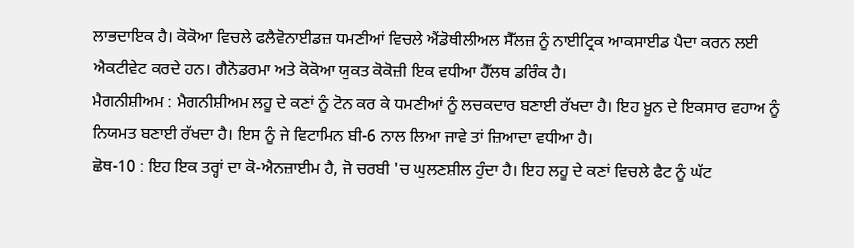ਲਾਭਦਾਇਕ ਹੈ। ਕੋਕੋਆ ਵਿਚਲੇ ਫਲੈਵੋਨਾਈਡਜ਼ ਧਮਣੀਆਂ ਵਿਚਲੇ ਐਂਡੋਥੀਲੀਅਲ ਸੈੱਲਜ਼ ਨੂੰ ਨਾਈਟ੍ਰਿਕ ਆਕਸਾਈਡ ਪੈਦਾ ਕਰਨ ਲਈ ਐਕਟੀਵੇਟ ਕਰਦੇ ਹਨ। ਗੈਨੋਡਰਮਾ ਅਤੇ ਕੋਕੋਆ ਯੁਕਤ ਕੋਕੋਜ਼ੀ ਇਕ ਵਧੀਆ ਹੈੱਲਥ ਡਰਿੰਕ ਹੈ।
ਮੈਗਨੀਸ਼ੀਅਮ : ਮੈਗਨੀਸ਼ੀਅਮ ਲਹੂ ਦੇ ਕਣਾਂ ਨੂੰ ਟੋਨ ਕਰ ਕੇ ਧਮਣੀਆਂ ਨੂੰ ਲਚਕਦਾਰ ਬਣਾਈ ਰੱਖਦਾ ਹੈ। ਇਹ ਖ਼ੂਨ ਦੇ ਇਕਸਾਰ ਵਹਾਅ ਨੂੰ ਨਿਯਮਤ ਬਣਾਈ ਰੱਖਦਾ ਹੈ। ਇਸ ਨੂੰ ਜੇ ਵਿਟਾਮਿਨ ਬੀ-6 ਨਾਲ ਲਿਆ ਜਾਵੇ ਤਾਂ ਜ਼ਿਆਦਾ ਵਧੀਆ ਹੈ।
ਛੋਥ-10 : ਇਹ ਇਕ ਤਰ੍ਹਾਂ ਦਾ ਕੋ-ਐਨਜ਼ਾਈਮ ਹੈ, ਜੋ ਚਰਬੀ 'ਚ ਘੁਲਣਸ਼ੀਲ ਹੁੰਦਾ ਹੈ। ਇਹ ਲਹੂ ਦੇ ਕਣਾਂ ਵਿਚਲੇ ਫੈਟ ਨੂੰ ਘੱਟ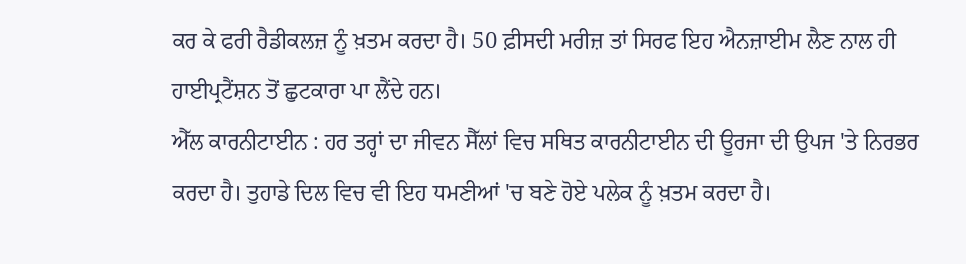ਕਰ ਕੇ ਫਰੀ ਰੈਡੀਕਲਜ਼ ਨੂੰ ਖ਼ਤਮ ਕਰਦਾ ਹੈ। 50 ਫ਼ੀਸਦੀ ਮਰੀਜ਼ ਤਾਂ ਸਿਰਫ ਇਹ ਐਨਜ਼ਾਈਮ ਲੈਣ ਨਾਲ ਹੀ ਹਾਈਪ੍ਰਟੈਂਸ਼ਨ ਤੋਂ ਛੁਟਕਾਰਾ ਪਾ ਲੈਂਦੇ ਹਨ।
ਐੱਲ ਕਾਰਨੀਟਾਈਨ : ਹਰ ਤਰ੍ਹਾਂ ਦਾ ਜੀਵਨ ਸੈੱਲਾਂ ਵਿਚ ਸਥਿਤ ਕਾਰਨੀਟਾਈਨ ਦੀ ਊਰਜਾ ਦੀ ਉਪਜ 'ਤੇ ਨਿਰਭਰ ਕਰਦਾ ਹੈ। ਤੁਹਾਡੇ ਦਿਲ ਵਿਚ ਵੀ ਇਹ ਧਮਣੀਆਂ 'ਚ ਬਣੇ ਹੋਏ ਪਲੇਕ ਨੂੰ ਖ਼ਤਮ ਕਰਦਾ ਹੈ।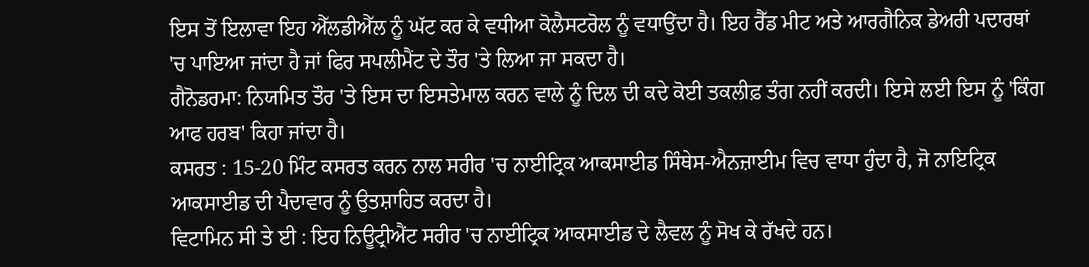ਇਸ ਤੋਂ ਇਲਾਵਾ ਇਹ ਐੱਲਡੀਐੱਲ ਨੂੰ ਘੱਟ ਕਰ ਕੇ ਵਧੀਆ ਕੋਲੈਸਟਰੋਲ ਨੂੰ ਵਧਾਉਂਦਾ ਹੈ। ਇਹ ਰੈੱਡ ਮੀਟ ਅਤੇ ਆਰਗੈਨਿਕ ਡੇਅਰੀ ਪਦਾਰਥਾਂ 'ਚ ਪਾਇਆ ਜਾਂਦਾ ਹੈ ਜਾਂ ਫਿਰ ਸਪਲੀਮੈਂਟ ਦੇ ਤੌਰ 'ਤੇ ਲਿਆ ਜਾ ਸਕਦਾ ਹੈ।
ਗੈਨੋਡਰਮਾ: ਨਿਯਮਿਤ ਤੌਰ 'ਤੇ ਇਸ ਦਾ ਇਸਤੇਮਾਲ ਕਰਨ ਵਾਲੇ ਨੂੰ ਦਿਲ ਦੀ ਕਦੇ ਕੋਈ ਤਕਲੀਫ਼ ਤੰਗ ਨਹੀਂ ਕਰਦੀ। ਇਸੇ ਲਈ ਇਸ ਨੂੰ 'ਕਿੰਗ ਆਫ ਹਰਬ' ਕਿਹਾ ਜਾਂਦਾ ਹੈ।
ਕਸਰਤ : 15-20 ਮਿੰਟ ਕਸਰਤ ਕਰਨ ਨਾਲ ਸਰੀਰ 'ਚ ਨਾਈਟ੍ਰਿਕ ਆਕਸਾਈਡ ਸਿੰਥੇਸ-ਐਨਜ਼ਾਈਮ ਵਿਚ ਵਾਧਾ ਹੁੰਦਾ ਹੈ, ਜੋ ਨਾਇਟ੍ਰਿਕ ਆਕਸਾਈਡ ਦੀ ਪੈਦਾਵਾਰ ਨੂੰ ਉਤਸ਼ਾਹਿਤ ਕਰਦਾ ਹੈ।
ਵਿਟਾਮਿਨ ਸੀ ਤੇ ਈ : ਇਹ ਨਿਊਟ੍ਰੀਐਂਟ ਸਰੀਰ 'ਚ ਨਾਈਟ੍ਰਿਕ ਆਕਸਾਈਡ ਦੇ ਲੈਵਲ ਨੂੰ ਸੋਖ ਕੇ ਰੱਖਦੇ ਹਨ।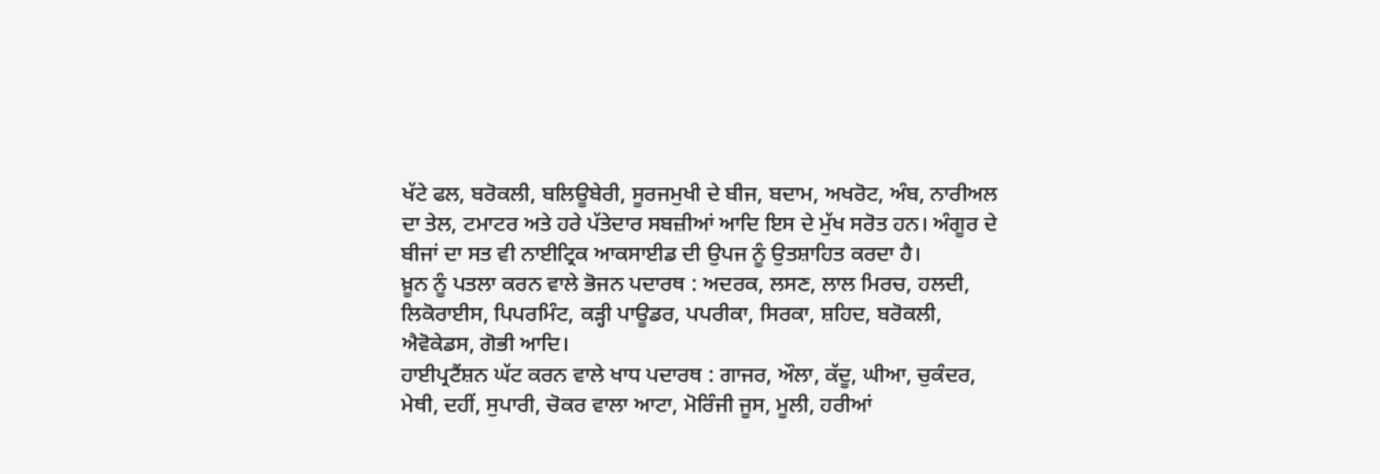ਖੱਟੇ ਫਲ, ਬਰੋਕਲੀ, ਬਲਿਊਬੇਰੀ, ਸੂਰਜਮੁਖੀ ਦੇ ਬੀਜ, ਬਦਾਮ, ਅਖਰੋਟ, ਅੰਬ, ਨਾਰੀਅਲ ਦਾ ਤੇਲ, ਟਮਾਟਰ ਅਤੇ ਹਰੇ ਪੱਤੇਦਾਰ ਸਬਜ਼ੀਆਂ ਆਦਿ ਇਸ ਦੇ ਮੁੱਖ ਸਰੋਤ ਹਨ। ਅੰਗੂਰ ਦੇ ਬੀਜਾਂ ਦਾ ਸਤ ਵੀ ਨਾਈਟ੍ਰਿਕ ਆਕਸਾਈਡ ਦੀ ਉਪਜ ਨੂੰ ਉਤਸ਼ਾਹਿਤ ਕਰਦਾ ਹੈ।
ਖ਼ੂਨ ਨੂੰ ਪਤਲਾ ਕਰਨ ਵਾਲੇ ਭੋਜਨ ਪਦਾਰਥ : ਅਦਰਕ, ਲਸਣ, ਲਾਲ ਮਿਰਚ, ਹਲਦੀ, ਲਿਕੋਰਾਈਸ, ਪਿਪਰਮਿੰਟ, ਕੜ੍ਹੀ ਪਾਊਡਰ, ਪਪਰੀਕਾ, ਸਿਰਕਾ, ਸ਼ਹਿਦ, ਬਰੋਕਲੀ, ਐਵੋਕੇਡਸ, ਗੋਭੀ ਆਦਿ।
ਹਾਈਪ੍ਰਟੈਂਸ਼ਨ ਘੱਟ ਕਰਨ ਵਾਲੇ ਖਾਧ ਪਦਾਰਥ : ਗਾਜਰ, ਔਲਾ, ਕੱਦੂ, ਘੀਆ, ਚੁਕੰਦਰ, ਮੇਥੀ, ਦਹੀਂ, ਸੁਪਾਰੀ, ਚੋਕਰ ਵਾਲਾ ਆਟਾ, ਮੋਰਿੰਜੀ ਜੂਸ, ਮੂਲੀ, ਹਰੀਆਂ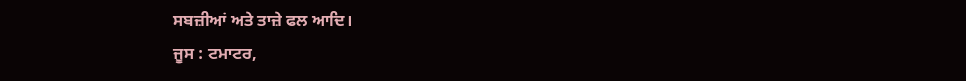ਸਬਜ਼ੀਆਂ ਅਤੇ ਤਾਜ਼ੇ ਫਲ ਆਦਿ।
ਜੂਸ : ਟਮਾਟਰ,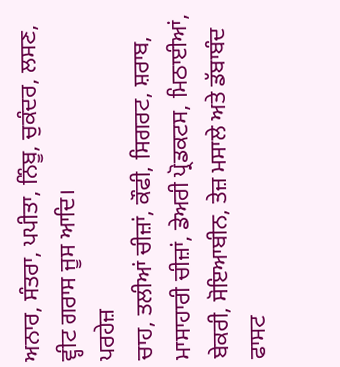ਅਨਾਰ, ਸੰਤਰਾ, ਪਪੀਤਾ, ਨਿੰਬੂ, ਚੁਕੰਦਰ, ਲਸਣ, ਵ੍ਹੀਟ ਗਰਾਸ ਜੂਸ ਆਦਿ।
ਪਰਹੇਜ਼
ਚਾਹ, ਤਲੀਆਂ ਚੀਜ਼ਾਂ, ਕੌਫੀ, ਸਿਗਰਟ, ਸ਼ਰਾਬ, ਮਾਸਾਹਾਰੀ ਚੀਜ਼ਾਂ, ਡੇਅਰੀ ਪ੍ਰੋਡਕਟਸ, ਮਿਠਾਈਆਂ, ਬੇਕਰੀ, ਸੋਇਆਬੀਨ, ਤੇਜ਼ ਮਸਾਲੇ ਅਤੇ ਡੱਬਾਬੰਦ ਫਾਸਟ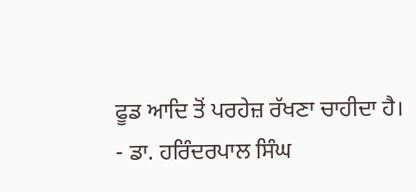ਫੂਡ ਆਦਿ ਤੋਂ ਪਰਹੇਜ਼ ਰੱਖਣਾ ਚਾਹੀਦਾ ਹੈ।
- ਡਾ. ਹਰਿੰਦਰਪਾਲ ਸਿੰਘ